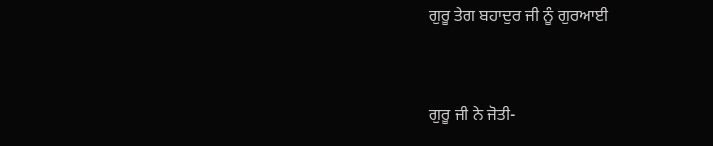ਗੁਰੂ ਤੇਗ ਬਹਾਦੁਰ ਜੀ ਨੂੰ ਗੁਰਆਈ


ਗੁਰੂ ਜੀ ਨੇ ਜੋਤੀ-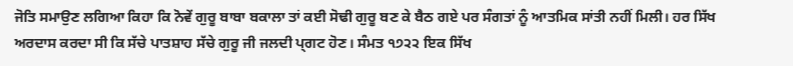ਜੋਤਿ ਸਮਾਉਣ ਲਗਿਆ ਕਿਹਾ ਕਿ ਨੋਵੇਂ ਗੁਰੂ ਬਾਬਾ ਬਕਾਲਾ ਤਾਂ ਕਈ ਸੋਢੀ ਗੁਰੂ ਬਣ ਕੇ ਬੈਠ ਗਏ ਪਰ ਸੰਗਤਾਂ ਨੂੰ ਆਤਮਿਕ ਸਾਂਤੀ ਨਹੀਂ ਮਿਲੀ। ਹਰ ਸਿੱਖ ਅਰਦਾਸ ਕਰਦਾ ਸੀ ਕਿ ਸੱਚੇ ਪਾਤਸ਼ਾਹ ਸੱਚੇ ਗੁਰੂ ਜੀ ਜਲਦੀ ਪ੍ਗਟ ਹੋਣ। ਸੰਮਤ ੧੭੨੨ ਇਕ ਸਿੱਖ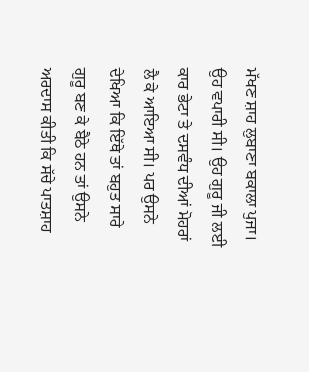ਮੱਖਣ ਸ਼ਾਹ ਲੁਬਾਣਾ ਬਕਾਲਾ ਪੁਜਾ। ਉਹ ਵਪਾਰੀ ਸੀ। ਉਹ ਗੁਰੂ ਜੀ ਲਈ ਕਾਰ ਭੇਟਾ ਤੇ ਦਸਵੰਧ ਦੀਆਂ ਮੋਹਰਾਂ ਲੈ ਕੇ ਆਇਆ ਸੀ। ਪਰ ਉਸਨੇ ਦੇਖਿਆ ਕਿ ਇੱਥੇ ਤਾਂ ਬਹੁਤ ਸਾਰੇ ਗੁਰੂ ਬਣ ਕੇ ਬੈਠੇ ਹਨ ਤਾਂ ਉਸਨੇ ਅਰਦਾਸ ਕੀਤੀ ਕਿ ਸੱਚੇ ਪਾਤਸ਼ਾਹ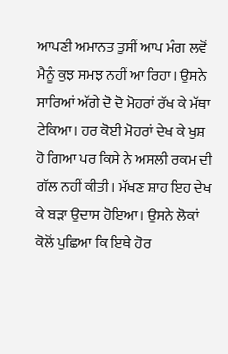ਆਪਣੀ ਅਮਾਨਤ ਤੁਸੀਂ ਆਪ ਮੰਗ ਲਵੋਂ ਮੈਨੂੰ ਕੁਝ ਸਮਝ ਨਹੀਂ ਆ ਰਿਹਾ। ਉਸਨੇ ਸਾਰਿਆਂ ਅੱਗੇ ਦੋ ਦੋ ਮੋਹਰਾਂ ਰੱਖ ਕੇ ਮੱਥਾ ਟੇਕਿਆ। ਹਰ ਕੋਈ ਮੋਹਰਾਂ ਦੇਖ ਕੇ ਖੁਸ਼ ਹੋ ਗਿਆ ਪਰ ਕਿਸੇ ਨੇ ਅਸਲੀ ਰਕਮ ਦੀ ਗੱਲ ਨਹੀਂ ਕੀਤੀ। ਮੱਖਣ ਸ਼ਾਹ ਇਹ ਦੇਖ ਕੇ ਬੜਾ ਉਦਾਸ ਹੋਇਆ। ਉਸਨੇ ਲੋਕਾਂ ਕੋਲੋਂ ਪੁਛਿਆ ਕਿ ਇਥੇ ਹੋਰ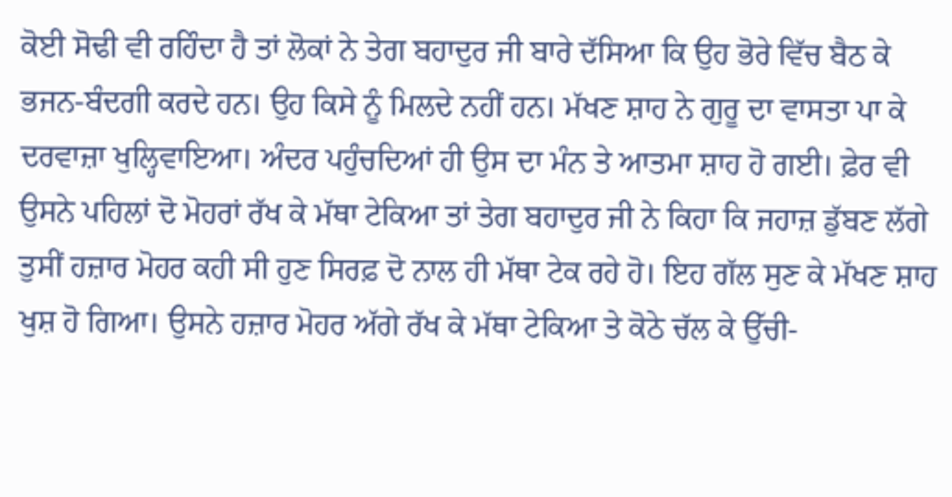ਕੋਈ ਸੋਢੀ ਵੀ ਰਹਿੰਦਾ ਹੈ ਤਾਂ ਲੋਕਾਂ ਨੇ ਤੇਗ ਬਹਾਦੁਰ ਜੀ ਬਾਰੇ ਦੱਸਿਆ ਕਿ ਉਹ ਭੋਰੇ ਵਿੱਚ ਬੈਠ ਕੇ ਭਜਨ-ਬੰਦਗੀ ਕਰਦੇ ਹਨ। ਉਹ ਕਿਸੇ ਨੂੰ ਮਿਲਦੇ ਨਹੀਂ ਹਨ। ਮੱਖਣ ਸ਼ਾਹ ਨੇ ਗੁਰੂ ਦਾ ਵਾਸਤਾ ਪਾ ਕੇ ਦਰਵਾਜ਼ਾ ਖੁਲ੍ਹਿਵਾਇਆ। ਅੰਦਰ ਪਹੁੰਚਦਿਆਂ ਹੀ ਉਸ ਦਾ ਮੰਨ ਤੇ ਆਤਮਾ ਸ਼ਾਹ ਹੋ ਗਈ। ਫ਼ੇਰ ਵੀ ਉਸਨੇ ਪਹਿਲਾਂ ਦੋ ਮੋਹਰਾਂ ਰੱਖ ਕੇ ਮੱਥਾ ਟੇਕਿਆ ਤਾਂ ਤੇਗ ਬਹਾਦੁਰ ਜੀ ਨੇ ਕਿਹਾ ਕਿ ਜਹਾਜ਼ ਡੁੱਬਣ ਲੱਗੇ ਤੁਸੀਂ ਹਜ਼ਾਰ ਮੋਹਰ ਕਹੀ ਸੀ ਹੁਣ ਸਿਰਫ਼ ਦੋ ਨਾਲ ਹੀ ਮੱਥਾ ਟੇਕ ਰਹੇ ਹੋ। ਇਹ ਗੱਲ ਸੁਣ ਕੇ ਮੱਖਣ ਸ਼ਾਹ ਖੁਸ਼ ਹੋ ਗਿਆ। ਉਸਨੇ ਹਜ਼ਾਰ ਮੋਹਰ ਅੱਗੇ ਰੱਖ ਕੇ ਮੱਥਾ ਟੇਕਿਆ ਤੇ ਕੋਠੇ ਚੱਲ ਕੇ ਉੱਚੀ-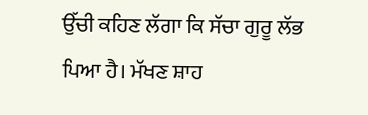ਉੱਚੀ ਕਹਿਣ ਲੱਗਾ ਕਿ ਸੱਚਾ ਗੁਰੂ ਲੱਭ ਪਿਆ ਹੈ। ਮੱਖਣ ਸ਼ਾਹ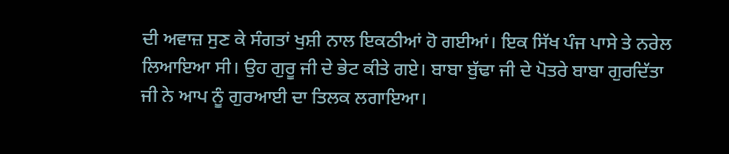ਦੀ ਅਵਾਜ਼ ਸੁਣ ਕੇ ਸੰਗਤਾਂ ਖੁਸ਼ੀ ਨਾਲ ਇਕਠੀਆਂ ਹੋ ਗਈਆਂ। ਇਕ ਸਿੱਖ ਪੰਜ ਪਾਸੇ ਤੇ ਨਰੇਲ ਲਿਆਇਆ ਸੀ। ਉਹ ਗੁਰੂ ਜੀ ਦੇ ਭੇਟ ਕੀਤੇ ਗਏ। ਬਾਬਾ ਬੁੱਢਾ ਜੀ ਦੇ ਪੋਤਰੇ ਬਾਬਾ ਗੁਰਦਿੱਤਾ ਜੀ ਨੇ ਆਪ ਨੂੰ ਗੁਰਆਈ ਦਾ ਤਿਲਕ ਲਗਾਇਆ।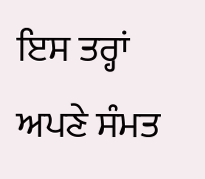ਇਸ ਤਰ੍ਹਾਂ ਅਪਣੇ ਸੰਮਤ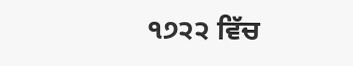੧੭੨੨ ਵਿੱਚ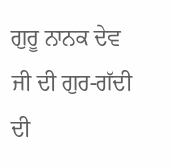ਗੁਰੂ ਨਾਨਕ ਦੇਵ ਜੀ ਦੀ ਗੁਰ-ਗੱਦੀ ਦੀ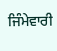ਜਿੰਮੇਵਾਰੀ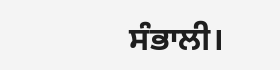ਸੰਭਾਲੀ।